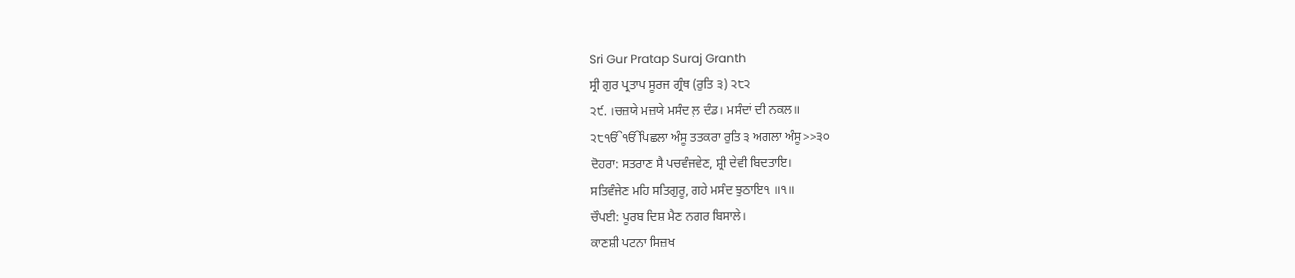Sri Gur Pratap Suraj Granth
ਸ੍ਰੀ ਗੁਰ ਪ੍ਰਤਾਪ ਸੂਰਜ ਗ੍ਰੰਥ (ਰੁਤਿ ੩) ੨੮੨
੨੯. ।ਚਜ਼ਯੇ ਮਜ਼ਯੇ ਮਸੰਦ ਲ਼ ਦੰਡ। ਮਸੰਦਾਂ ਦੀ ਨਕਲ॥
੨੮ੴੴਪਿਛਲਾ ਅੰਸੂ ਤਤਕਰਾ ਰੁਤਿ ੩ ਅਗਲਾ ਅੰਸੂ>>੩੦
ਦੋਹਰਾ: ਸਤਰਾਣ ਸੈ ਪਚਵੰਜਵੇਣ, ਸ਼੍ਰੀ ਦੇਵੀ ਬਿਦਤਾਇ।
ਸਤਿਵੰਜੇਣ ਮਹਿ ਸਤਿਗੁਰੂ, ਗਹੇ ਮਸੰਦ ਝੁਠਾਇ੧ ॥੧॥
ਚੌਪਈ: ਪੂਰਬ ਦਿਸ਼ ਮੈਣ ਨਗਰ ਬਿਸਾਲੇ।
ਕਾਣਸ਼ੀ ਪਟਨਾ ਸਿਜ਼ਖ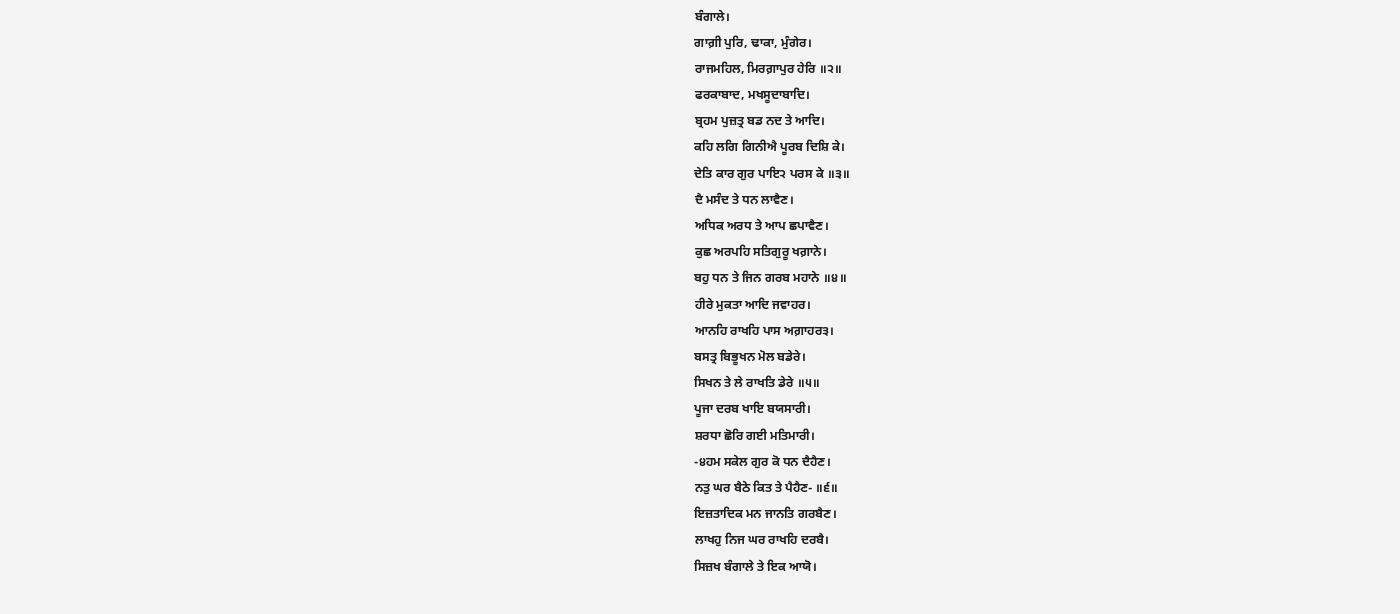ਬੰਗਾਲੇ।
ਗਾਗ਼ੀ ਪੁਰਿ, ਢਾਕਾ, ਮੁੰਗੇਰ।
ਰਾਜਮਹਿਲ, ਮਿਰਗ਼ਾਪੁਰ ਹੇਰਿ ॥੨॥
ਫਰਕਾਬਾਦ, ਮਖਸੂਦਾਬਾਦਿ।
ਬ੍ਰਹਮ ਪੁਜ਼ਤ੍ਰ ਬਡ ਨਦ ਤੇ ਆਦਿ।
ਕਹਿ ਲਗਿ ਗਿਨੀਐ ਪੂਰਬ ਦਿਸ਼ਿ ਕੇ।
ਦੇਤਿ ਕਾਰ ਗੁਰ ਪਾਇ੨ ਪਰਸ ਕੇ ॥੩॥
ਦੈ ਮਸੰਦ ਤੇ ਧਨ ਲਾਵੈਣ।
ਅਧਿਕ ਅਰਧ ਤੇ ਆਪ ਛਪਾਵੈਣ।
ਕੁਛ ਅਰਪਹਿ ਸਤਿਗੁਰੂ ਖਗ਼ਾਨੇ।
ਬਹੁ ਧਨ ਤੇ ਜਿਨ ਗਰਬ ਮਹਾਨੇ ॥੪॥
ਹੀਰੇ ਮੁਕਤਾ ਆਦਿ ਜਵਾਹਰ।
ਆਨਹਿ ਰਾਖਹਿ ਪਾਸ ਅਗ਼ਾਹਰ੩।
ਬਸਤ੍ਰ ਬਿਭੂਖਨ ਮੋਲ ਬਡੇਰੇ।
ਸਿਖਨ ਤੇ ਲੇ ਰਾਖਤਿ ਡੇਰੇ ॥੫॥
ਪੂਜਾ ਦਰਬ ਖਾਇ ਬਯਸਾਰੀ।
ਸ਼ਰਧਾ ਛੋਰਿ ਗਈ ਮਤਿਮਾਰੀ।
-੪ਹਮ ਸਕੇਲ ਗੁਰ ਕੋ ਧਨ ਦੈਹੈਣ।
ਨਤੁ ਘਰ ਬੈਠੇ ਕਿਤ ਤੇ ਪੈਹੈਣ- ॥੬॥
ਇਜ਼ਤਾਦਿਕ ਮਨ ਜਾਨਤਿ ਗਰਬੈਣ।
ਲਾਖਹੁ ਨਿਜ ਘਰ ਰਾਖਹਿ ਦਰਬੈ।
ਸਿਜ਼ਖ ਬੰਗਾਲੇ ਤੇ ਇਕ ਆਯੋ।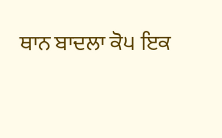ਥਾਨ ਬਾਦਲਾ ਕੋ੫ ਇਕ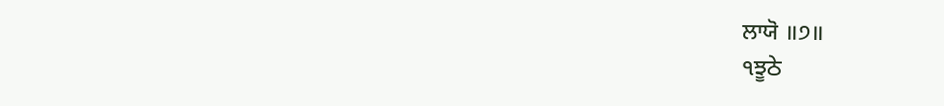ਲਾਯੋ ॥੭॥
੧ਝੂਠੇ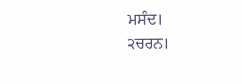ਮਸੰਦ।
੨ਚਰਨ।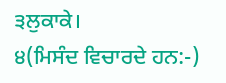੩ਲੁਕਾਕੇ।
੪(ਮਿਸੰਦ ਵਿਚਾਰਦੇ ਹਨ:-)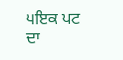੫ਇਕ ਪਟ ਦਾ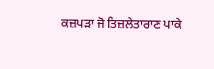ਕਜ਼ਪੜਾ ਜੋ ਤਿਜ਼ਲੇਤਾਰਾਣ ਪਾਕੇ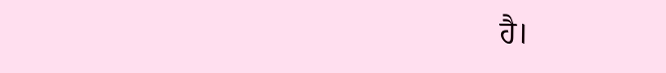ਹੈ।